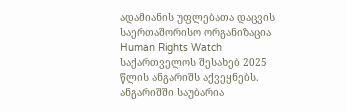ადამიანის უფლებათა დაცვის საერთაშორისო ორგანიზაცია Human Rights Watch საქართველოს შესახებ 2025 წლის ანგარიშს აქვეყნებს.
ანგარიშში საუბარია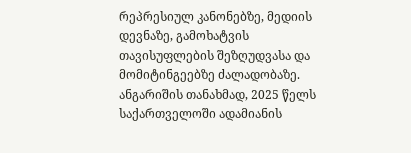რეპრესიულ კანონებზე, მედიის დევნაზე, გამოხატვის თავისუფლების შეზღუდვასა და მომიტინგეებზე ძალადობაზე.
ანგარიშის თანახმად, 2025 წელს საქართველოში ადამიანის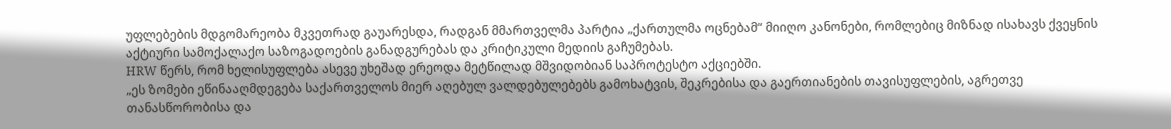უფლებების მდგომარეობა მკვეთრად გაუარესდა, რადგან მმართველმა პარტია „ქართულმა ოცნებამ“ მიიღო კანონები, რომლებიც მიზნად ისახავს ქვეყნის აქტიური სამოქალაქო საზოგადოების განადგურებას და კრიტიკული მედიის გაჩუმებას.
HRW წერს, რომ ხელისუფლება ასევე უხეშად ერეოდა მეტწილად მშვიდობიან საპროტესტო აქციებში.
„ეს ზომები ეწინააღმდეგება საქართველოს მიერ აღებულ ვალდებულებებს გამოხატვის, შეკრებისა და გაერთიანების თავისუფლების, აგრეთვე თანასწორობისა და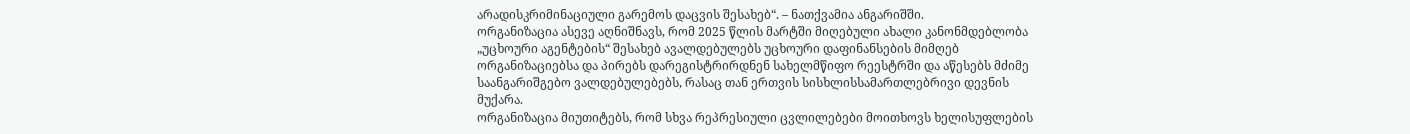არადისკრიმინაციული გარემოს დაცვის შესახებ“. – ნათქვამია ანგარიშში.
ორგანიზაცია ასევე აღნიშნავს, რომ 2025 წლის მარტში მიღებული ახალი კანონმდებლობა „უცხოური აგენტების“ შესახებ ავალდებულებს უცხოური დაფინანსების მიმღებ ორგანიზაციებსა და პირებს დარეგისტრირდნენ სახელმწიფო რეესტრში და აწესებს მძიმე საანგარიშგებო ვალდებულებებს, რასაც თან ერთვის სისხლისსამართლებრივი დევნის მუქარა.
ორგანიზაცია მიუთიტებს, რომ სხვა რეპრესიული ცვლილებები მოითხოვს ხელისუფლების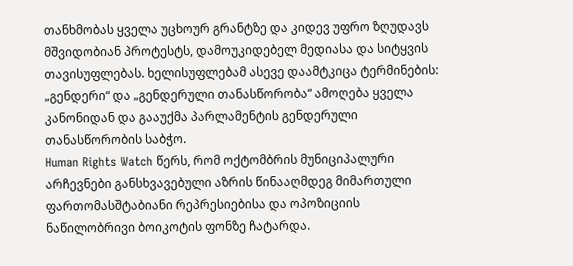თანხმობას ყველა უცხოურ გრანტზე და კიდევ უფრო ზღუდავს მშვიდობიან პროტესტს, დამოუკიდებელ მედიასა და სიტყვის თავისუფლებას. ხელისუფლებამ ასევე დაამტკიცა ტერმინების: „გენდერი“ და „გენდერული თანასწორობა“ ამოღება ყველა კანონიდან და გააუქმა პარლამენტის გენდერული თანასწორობის საბჭო.
Human Rights Watch წერს, რომ ოქტომბრის მუნიციპალური არჩევნები განსხვავებული აზრის წინააღმდეგ მიმართული ფართომასშტაბიანი რეპრესიებისა და ოპოზიციის ნაწილობრივი ბოიკოტის ფონზე ჩატარდა.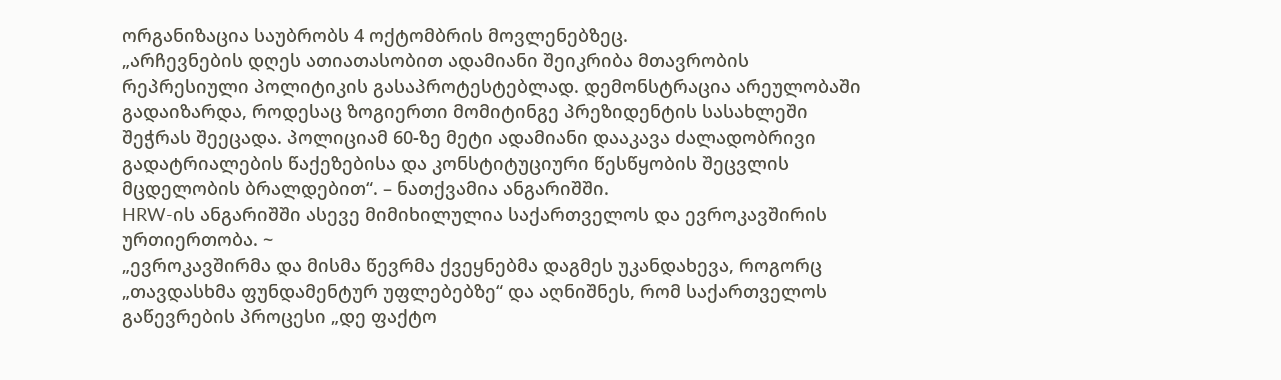ორგანიზაცია საუბრობს 4 ოქტომბრის მოვლენებზეც.
„არჩევნების დღეს ათიათასობით ადამიანი შეიკრიბა მთავრობის რეპრესიული პოლიტიკის გასაპროტესტებლად. დემონსტრაცია არეულობაში გადაიზარდა, როდესაც ზოგიერთი მომიტინგე პრეზიდენტის სასახლეში შეჭრას შეეცადა. პოლიციამ 60-ზე მეტი ადამიანი დააკავა ძალადობრივი გადატრიალების წაქეზებისა და კონსტიტუციური წესწყობის შეცვლის მცდელობის ბრალდებით“. – ნათქვამია ანგარიშში.
HRW-ის ანგარიშში ასევე მიმიხილულია საქართველოს და ევროკავშირის ურთიერთობა. ~
„ევროკავშირმა და მისმა წევრმა ქვეყნებმა დაგმეს უკანდახევა, როგორც „თავდასხმა ფუნდამენტურ უფლებებზე“ და აღნიშნეს, რომ საქართველოს გაწევრების პროცესი „დე ფაქტო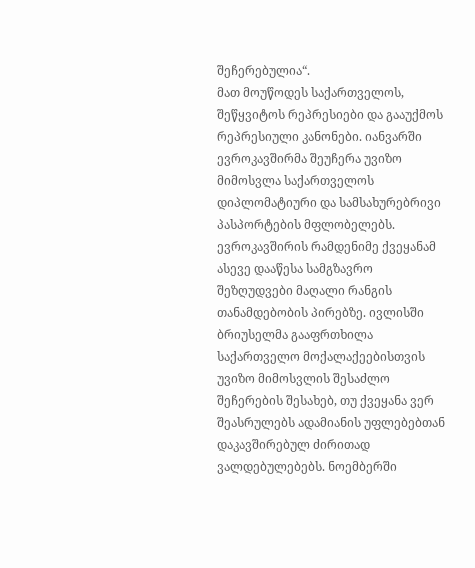შეჩერებულია“.
მათ მოუწოდეს საქართველოს, შეწყვიტოს რეპრესიები და გააუქმოს რეპრესიული კანონები. იანვარში ევროკავშირმა შეუჩერა უვიზო მიმოსვლა საქართველოს დიპლომატიური და სამსახურებრივი პასპორტების მფლობელებს. ევროკავშირის რამდენიმე ქვეყანამ ასევე დააწესა სამგზავრო შეზღუდვები მაღალი რანგის თანამდებობის პირებზე. ივლისში ბრიუსელმა გააფრთხილა საქართველო მოქალაქეებისთვის უვიზო მიმოსვლის შესაძლო შეჩერების შესახებ, თუ ქვეყანა ვერ შეასრულებს ადამიანის უფლებებთან დაკავშირებულ ძირითად ვალდებულებებს. ნოემბერში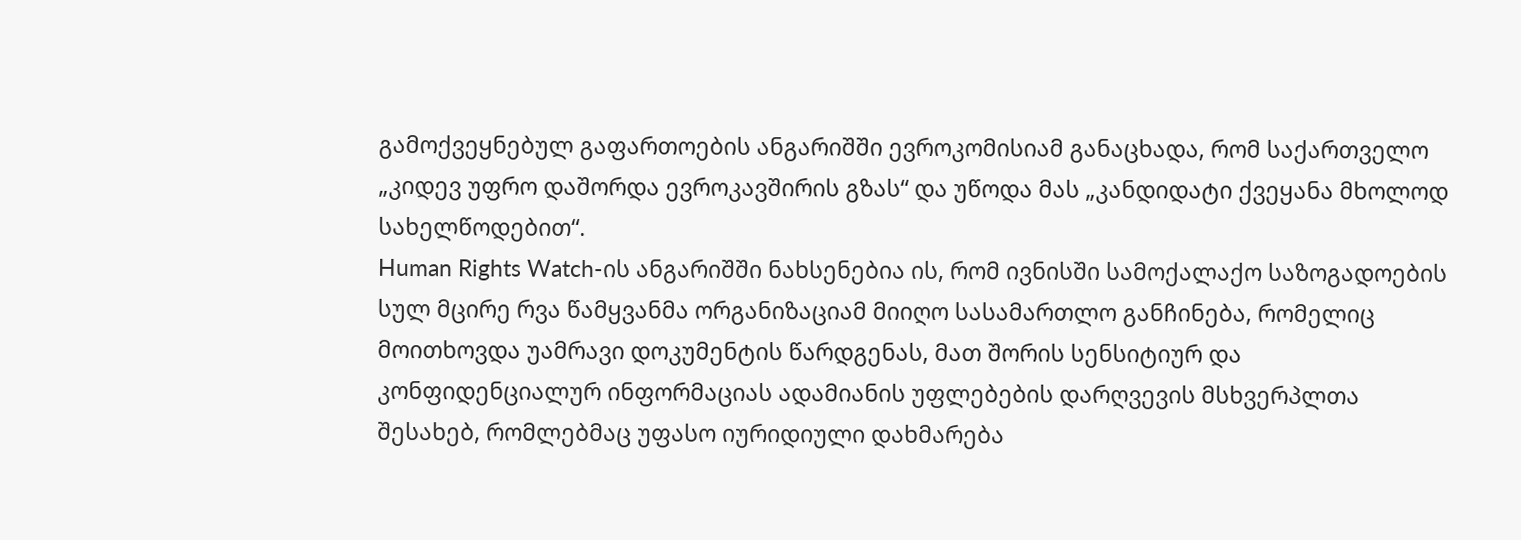გამოქვეყნებულ გაფართოების ანგარიშში ევროკომისიამ განაცხადა, რომ საქართველო „კიდევ უფრო დაშორდა ევროკავშირის გზას“ და უწოდა მას „კანდიდატი ქვეყანა მხოლოდ სახელწოდებით“.
Human Rights Watch-ის ანგარიშში ნახსენებია ის, რომ ივნისში სამოქალაქო საზოგადოების სულ მცირე რვა წამყვანმა ორგანიზაციამ მიიღო სასამართლო განჩინება, რომელიც მოითხოვდა უამრავი დოკუმენტის წარდგენას, მათ შორის სენსიტიურ და კონფიდენციალურ ინფორმაციას ადამიანის უფლებების დარღვევის მსხვერპლთა შესახებ, რომლებმაც უფასო იურიდიული დახმარება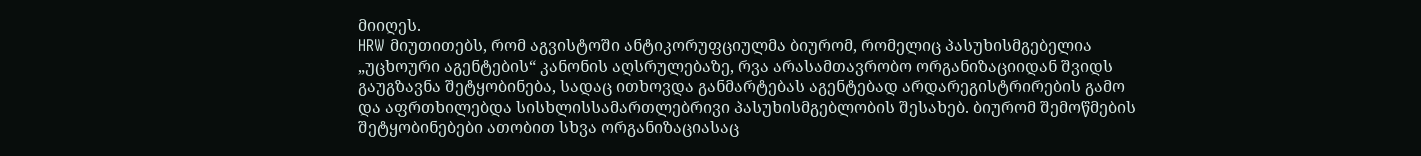მიიღეს.
HRW მიუთითებს, რომ აგვისტოში ანტიკორუფციულმა ბიურომ, რომელიც პასუხისმგებელია „უცხოური აგენტების“ კანონის აღსრულებაზე, რვა არასამთავრობო ორგანიზაციიდან შვიდს გაუგზავნა შეტყობინება, სადაც ითხოვდა განმარტებას აგენტებად არდარეგისტრირების გამო და აფრთხილებდა სისხლისსამართლებრივი პასუხისმგებლობის შესახებ. ბიურომ შემოწმების შეტყობინებები ათობით სხვა ორგანიზაციასაც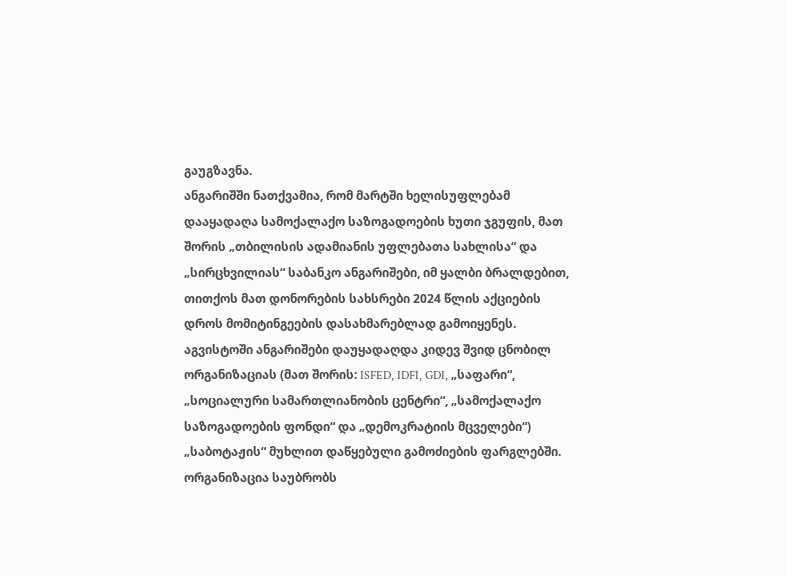გაუგზავნა.
ანგარიშში ნათქვამია, რომ მარტში ხელისუფლებამ დააყადაღა სამოქალაქო საზოგადოების ხუთი ჯგუფის, მათ შორის „თბილისის ადამიანის უფლებათა სახლისა“ და „სირცხვილიას“ საბანკო ანგარიშები, იმ ყალბი ბრალდებით, თითქოს მათ დონორების სახსრები 2024 წლის აქციების დროს მომიტინგეების დასახმარებლად გამოიყენეს. აგვისტოში ანგარიშები დაუყადაღდა კიდევ შვიდ ცნობილ ორგანიზაციას (მათ შორის: ISFED, IDFI, GDI, „საფარი“, „სოციალური სამართლიანობის ცენტრი“, „სამოქალაქო საზოგადოების ფონდი“ და „დემოკრატიის მცველები“) „საბოტაჟის“ მუხლით დაწყებული გამოძიების ფარგლებში.
ორგანიზაცია საუბრობს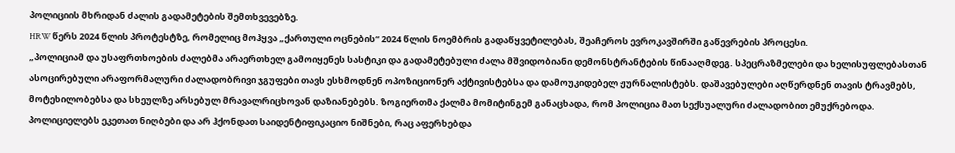პოლიციის მხრიდან ძალის გადამეტების შემთხვევებზე.
HRW წერს 2024 წლის პროტესტზე, რომელიც მოჰყვა „ქართული ოცნების“ 2024 წლის ნოემბრის გადაწყვეტილებას, შეაჩეროს ევროკავშირში გაწევრების პროცესი.
„პოლიციამ და უსაფრთხოების ძალებმა არაერთხელ გამოიყენეს სასტიკი და გადამეტებული ძალა მშვიდობიანი დემონსტრანტების წინააღმდეგ. სპეცრაზმელები და ხელისუფლებასთან ასოცირებული არაფორმალური ძალადობრივი ჯგუფები თავს ესხმოდნენ ოპოზიციონერ აქტივისტებსა და დამოუკიდებელ ჟურნალისტებს. დაშავებულები აღწერდნენ თავის ტრავმებს, მოტეხილობებსა და სხეულზე არსებულ მრავალრიცხოვან დაზიანებებს. ზოგიერთმა ქალმა მომიტინგემ განაცხადა, რომ პოლიცია მათ სექსუალური ძალადობით ემუქრებოდა.
პოლიციელებს ეკეთათ ნიღბები და არ ჰქონდათ საიდენტიფიკაციო ნიშნები, რაც აფერხებდა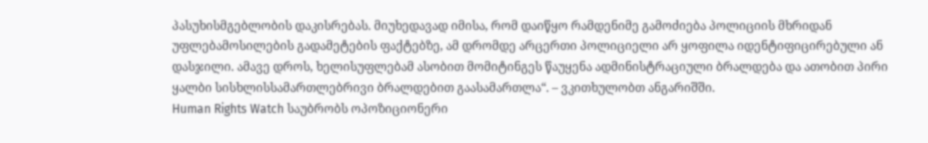პასუხისმგებლობის დაკისრებას. მიუხედავად იმისა, რომ დაიწყო რამდენიმე გამოძიება პოლიციის მხრიდან უფლებამოსილების გადამეტების ფაქტებზე, ამ დრომდე არცერთი პოლიციელი არ ყოფილა იდენტიფიცირებული ან დასჯილი. ამავე დროს, ხელისუფლებამ ასობით მომიტინგეს წაუყენა ადმინისტრაციული ბრალდება და ათობით პირი ყალბი სისხლისსამართლებრივი ბრალდებით გაასამართლა“. – ვკითხულობთ ანგარიშში.
Human Rights Watch საუბრობს ოპოზიციონერი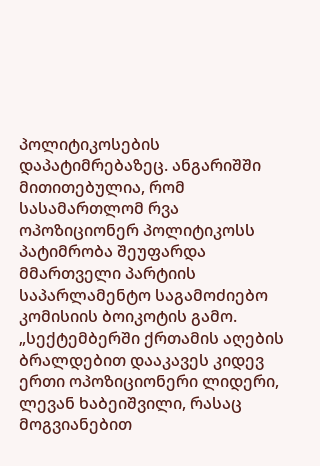პოლიტიკოსების დაპატიმრებაზეც. ანგარიშში მითითებულია, რომ სასამართლომ რვა ოპოზიციონერ პოლიტიკოსს პატიმრობა შეუფარდა მმართველი პარტიის საპარლამენტო საგამოძიებო კომისიის ბოიკოტის გამო.
„სექტემბერში ქრთამის აღების ბრალდებით დააკავეს კიდევ ერთი ოპოზიციონერი ლიდერი, ლევან ხაბეიშვილი, რასაც მოგვიანებით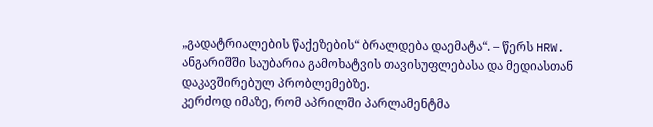„გადატრიალების წაქეზების“ ბრალდება დაემატა“. – წერს HRW.
ანგარიშში საუბარია გამოხატვის თავისუფლებასა და მედიასთან დაკავშირებულ პრობლემებზე.
კერძოდ იმაზე, რომ აპრილში პარლამენტმა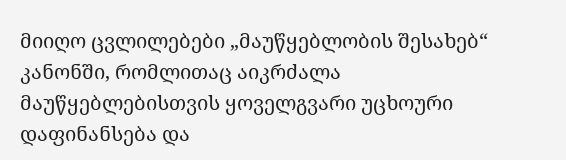მიიღო ცვლილებები „მაუწყებლობის შესახებ“ კანონში, რომლითაც აიკრძალა მაუწყებლებისთვის ყოველგვარი უცხოური დაფინანსება და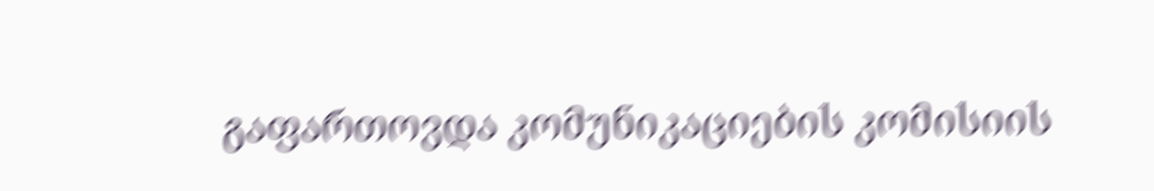გაფართოვდა კომუნიკაციების კომისიის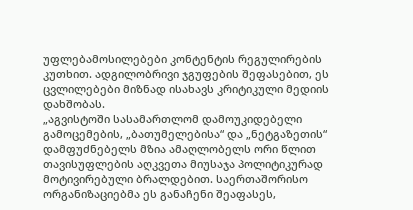უფლებამოსილებები კონტენტის რეგულირების კუთხით. ადგილობრივი ჯგუფების შეფასებით, ეს ცვლილებები მიზნად ისახავს კრიტიკული მედიის დახშობას.
„აგვისტოში სასამართლომ დამოუკიდებელი გამოცემების, „ბათუმელებისა“ და „ნეტგაზეთის“ დამფუძნებელს მზია ამაღლობელს ორი წლით თავისუფლების აღკვეთა მიუსაჯა პოლიტიკურად მოტივირებული ბრალდებით. საერთაშორისო ორგანიზაციებმა ეს განაჩენი შეაფასეს,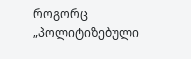როგორც „პოლიტიზებული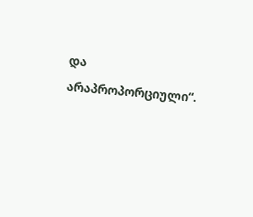და არაპროპორციული“.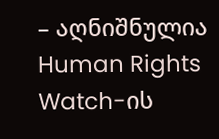– აღნიშნულია Human Rights Watch-ის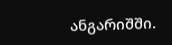ანგარიშში.